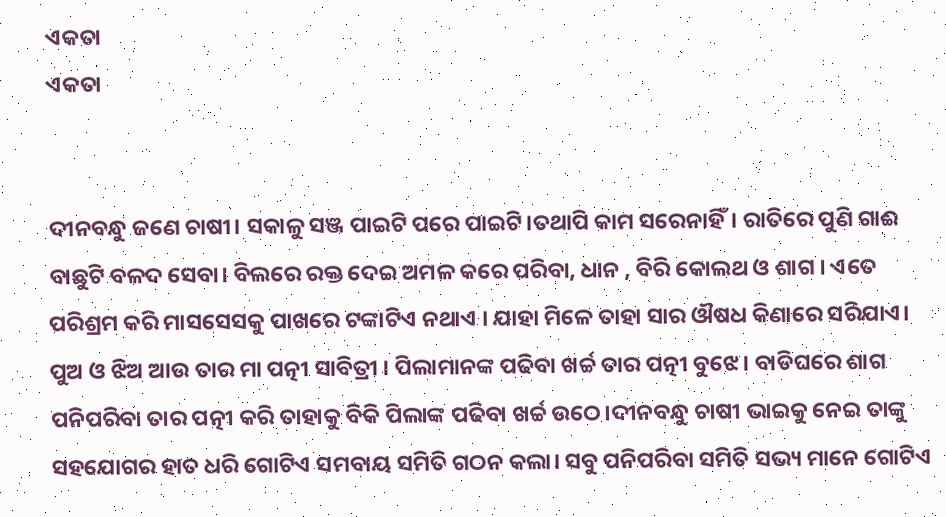ଏକତା
ଏକତା


ଦୀନବନ୍ଧୁ ଜଣେ ଚାଷୀ। ସକାଳୁ ସଞ୍ଜ ପାଇଟି ପରେ ପାଇଟି।ତଥାପି କାମ ସରେନାହିଁ। ରାତିରେ ପୁଣି ଗାଈ ବାଛୁଟି ବଳଦ ସେବା। ବିଲରେ ରକ୍ତ ଦେଇ ଅମଳ କରେ ପରିବା, ଧାନ , ବିରି କୋଲଥ ଓ ଶାଗ । ଏତେ ପରିଶ୍ରମ କରି ମାସସେସକୁ ପାଖରେ ଟଙ୍କାଟିଏ ନଥାଏ । ଯାହା ମିଳେ ତାହା ସାର ଔଷଧ କିଣାରେ ସରିଯାଏ। ପୁଅ ଓ ଝିଅ ଆଉ ତାର ମା ପତ୍ନୀ ସାବିତ୍ରୀ । ପିଲାମାନଙ୍କ ପଢିବା ଖର୍ଚ୍ଚ ତାର ପତ୍ନୀ ବୁଝେ। ବାଡିଘରେ ଶାଗ ପନିପରିବା ତାର ପତ୍ନୀ କରି ତାହାକୁ ବିକି ପିଲାଙ୍କ ପଢିବା ଖର୍ଚ୍ଚ ଉଠେ।ଦୀନବନ୍ଧୁ ଚାଷୀ ଭାଇକୁ ନେଇ ତାଙ୍କୁ ସହଯୋଗର ହାତ ଧରି ଗୋଟିଏ ସମବାୟ ସମିତି ଗଠନ କଲା। ସବୁ ପନିପରିବା ସମିତି ସଭ୍ୟ ମାନେ ଗୋଟିଏ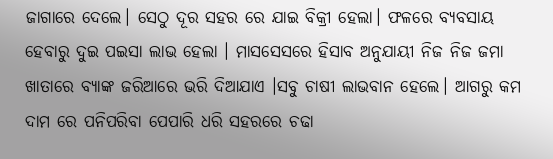ଜାଗାରେ ଦେଲେ। ସେଠୁ ଦୂର ସହର ରେ ଯାଇ ବିକ୍ରୀ ହେଲା। ଫଳରେ ବ୍ୟବସାୟ ହେବାରୁ ଦୁଇ ପଇସା ଲାଭ ହେଲା । ମାସସେସରେ ହିସାବ ଅନୁଯାୟୀ ନିଜ ନିଜ ଜମା ଖାତାରେ ବ୍ୟାଙ୍କ ଜରିଆରେ ଭରି ଦିଆଯାଏ ।ସବୁ ଚାଷୀ ଲାଭବାନ ହେଲେ। ଆଗରୁ କମ ଦାମ ରେ ପନିପରିବା ପେପାରି ଧରି ସହରରେ ଚଢା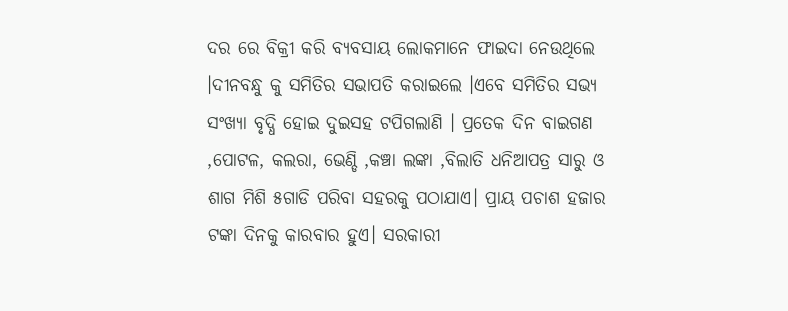ଦର ରେ ବିକ୍ରୀ କରି ବ୍ୟବସାୟ ଲୋକମାନେ ଫାଇଦା ନେଉଥିଲେ ।ଦୀନବନ୍ଧୁ କୁ ସମିତିର ସଭାପତି କରାଇଲେ ।ଏବେ ସମିତିର ସଭ୍ୟ ସଂଖ୍ୟା ବୃଦ୍ଧି ହୋଇ ଦୁଇସହ ଟପିଗଲାଣି । ପ୍ରତେକ ଦିନ ବାଇଗଣ ,ପୋଟଳ, କଲରା, ଭେଣ୍ଡି ,କଞ୍ଚା ଲଙ୍କା ,ବିଲାତି ଧନିଆପତ୍ର ସାରୁ ଓ ଶାଗ ମିଶି ୫ଗାଡି ପରିବା ସହରକୁ ପଠାଯାଏ। ପ୍ରାୟ ପଚାଶ ହଜାର ଟଙ୍କା ଦିନକୁ କାରବାର ହୁଏ। ସରକାରୀ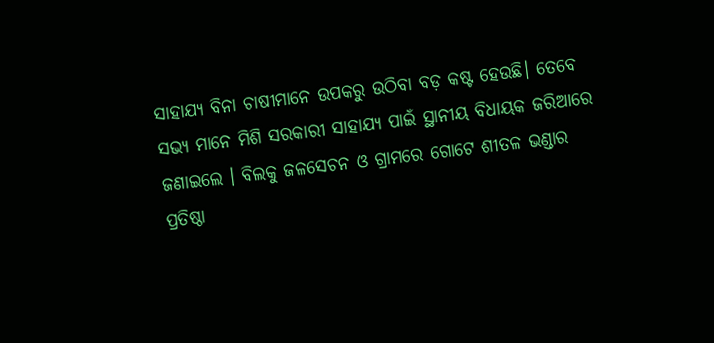ସାହାଯ୍ୟ ବିନା ଚାଷୀମାନେ ଉପକରୁ ଉଠିବା ବଡ଼ କଷ୍ଟ ହେଉଛି। ତେବେ ସଭ୍ୟ ମାନେ ମିଶି ସରକାରୀ ସାହାଯ୍ୟ ପାଇଁ ସ୍ଥାନୀୟ ବିଧାୟକ ଜରିଆରେ ଜଣାଇଲେ । ବିଲକୁ ଜଳସେଚନ ଓ ଗ୍ରାମରେ ଗୋଟେ ଶୀତଳ ଭଣ୍ଡାର ପ୍ରତିଷ୍ଠା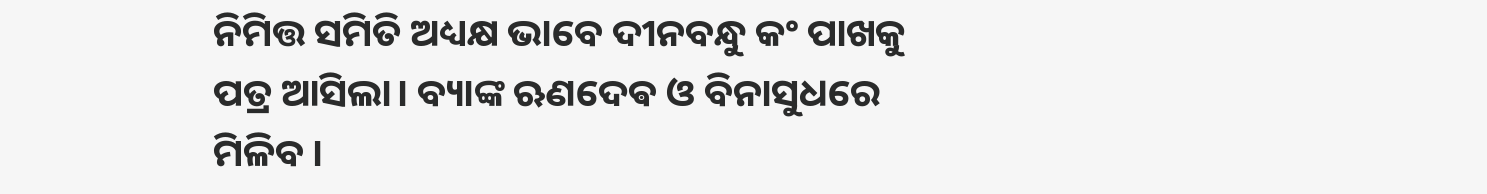ନିମିତ୍ତ ସମିତି ଅଧ୍ୟକ୍ଷ ଭାବେ ଦୀନବନ୍ଧୁ କଂ ପାଖକୁ ପତ୍ର ଆସିଲା। ବ୍ୟାଙ୍କ ଋଣଦେଵ ଓ ବିନାସୁଧରେ ମିଳିବ ।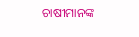ଚାଷୀମାନଙ୍କ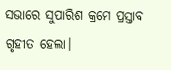ସଭାରେ ସୁପାରିଶ କ୍ରମେ ପ୍ରସ୍ତାବ ଗୃହୀତ ହେଲା।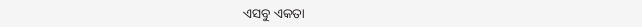ଏସବୁ ଏକତା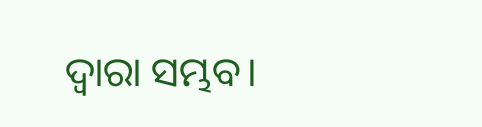ଦ୍ୱାରା ସମ୍ଭବ।